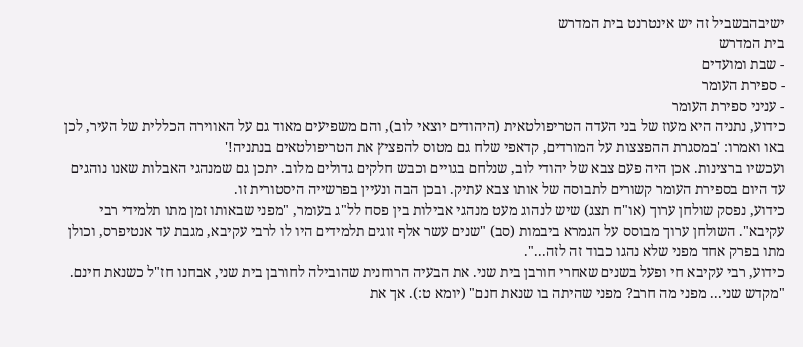ישיבהבשביל זה יש אינטרנט בית המדרש
בית המדרש
- שבת ומועדים
- ספירת העומר
- עניני ספירת העומר
כידוע, נתניה היא מעוז של בני העדה הטריפולטאית (היהודים יוצאי לוב), והם משפיעים מאוד גם על האווירה הכללית של העיר, לכן באו ואמרו: 'במסגרת ההפצצות על המורדים, קדאפי שלח גם מטוס להפציץ את הטריפולטאים בנתניה!'
ועכשיו ברצינות. אכן היה פעם צבא של יהודי לוב, שנלחם בגויים וכבש חלקים גדולים מלוב. יתכן גם שמנהגי האבלות שאנו נוהגים עד היום בספירת העומר קשורים לתבוסה של אותו צבא עתיק. ובכן הבה ונעיין בפרשייה היסטורית זו.
כידוע, נפסק שולחן ערוך (או"ח תצג) שיש לנהוג מעט מנהגי אבילות בין פסח לל"ג בעומר, "מפני שבאותו זמן מתו תלמידי רבי עקיבא". השולחן ערוך מבוסס על הגמרא ביבמות (סב) "שנים עשר אלף זוגים תלמידים היו לו לרבי עקיבא, מגבת עד אנטיפרס, וכולן מתו בפרק אחד מפני שלא נהגו כבוד זה לזה...".
כידוע, רבי עקיבא חי ופעל בשנים שאחרי חורבן בית שני. את הבעיה הרוחנית שהובילה לחורבן בית שני, אבחנו חז"ל כשנאת חינם. "מקדש שני... מפני מה חרב? מפני שהיתה בו שנאת חנם" (יומא ט:). אך את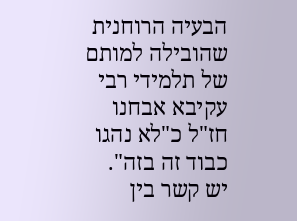הבעיה הרוחנית שהובילה למותם של תלמידי רבי עקיבא אבחנו חז"ל כ"לא נהגו כבוד זה בזה".
יש קשר בין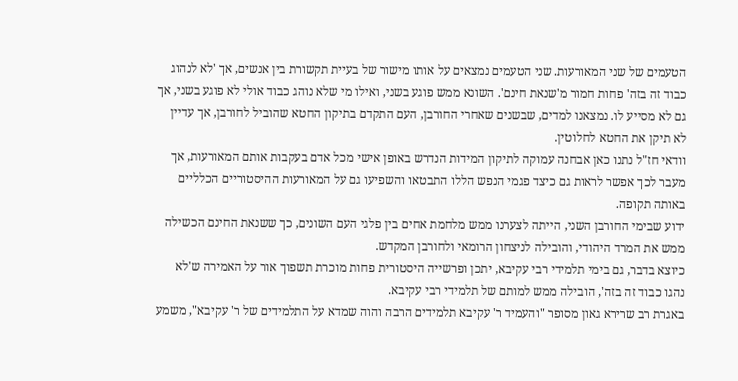הטעמים של שני המאורעות. שני הטעמים נמצאים על אותו מישור של בעיית תקשורת בין אנשים, אך 'לא לנהוג כבוד זה בזה' פחות חמור מ'שנאת חינם'. השונא ממש פוגע בשני, ואילו מי שלא נוהג כבוד אולי לא פוגע בשני, אך גם לא מסייע לו. נמצאנו למדים, שבשנים שאחרי החורבן, העם התקדם בתיקון החטא שהוביל לחורבן, אך עדיין לא תיקן את החטא לחלוטין.
וודאי חז"ל נתנו כאן אבחנה עמוקה לתיקון המידות הנדרש באופן אישי מכל אדם בעקבות אותם המאורעות, אך מעבר לכך אפשר לראות גם כיצד פגמי הנפש הללו התבטאו והשפיעו גם על המאורעות ההיסטוריים הכלליים באותה תקופה.
ידוע שבימי החורבן השני, הייתה לצערנו ממש מלחמת אחים בין פלגי העם השונים, כך ששנאת החינם הכשילה ממש את המרד היהודי, והובילה לניצחון הרומאי ולחורבן המקדש.
כיוצא בדבר, גם בימי תלמידי רבי עקיבא, יתכן ופרשייה היסטורית פחות מוכרת תשפוך אור על האמירה ש'לא נהגו כבוד זה בזה', הובילה ממש למותם של תלמידי רבי עקיבא.
באגרת רב שרירא גאון מסופר "והעמיד ר' עקיבא תלמידים הרבה והוה שמדא על התלמידים של ר' עקיבא", משמע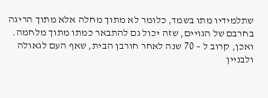שתלמידיו מתו בשמד, כלומר לא מתוך מחלה אלא מתוך הריגה בחרבם של הגויים, שזה יכול גם להתבאר כמתו מתוך מלחמה.
ואכן, קרוב ל – 70 שנה לאחר חורבן הבית, שאף העם לגאולה ולבניין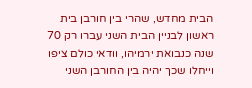הבית מחדש, שהרי בין חורבן בית ראשון לבניין הבית השני עברו רק 70 שנה כנבואת ירמיהו, וודאי כולם ציפו וייחלו שכך יהיה בין החורבן השני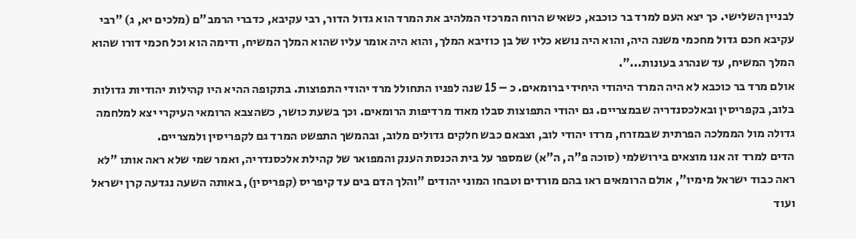לבניין השלישי. כך יצא העם למרד בר כוכבא, כשאיש הרוח המרכזי המלהיב את המרד הוא גדול הדור, רבי עקיבא, כדברי הרמב"ם (מלכים יא, ג) "רבי עקיבא חכם גדול מחכמי משנה היה, והוא היה נושא כליו של בן כוזיבא המלך, והוא היה אומר עליו שהוא המלך המשיח, ודימה הוא וכל חכמי דורו שהוא המלך המשיח, עד שנהרג בעונות...".
אולם מרד בר כוכבא לא היה המרד היהודי היחידי ברומאים. כ – 15 שנה לפניו התחולל מרד יהודי התפוצות. בתקופה ההיא היו קהילות יהודיות גדולות בלוב, בקפריסין ובאלכסנדריה שבמצריים. גם יהודי התפוצות סבלו מאוד מרדיפות הרומאים. וכך בשעת כושר, כשהצבא הרומאי העיקרי יצא למלחמה גדולה מול הממלכה הפרתית שבמזרח, מרדו יהודי לוב, וצבאם כבש חלקים גדולים מלוב, ובהמשך התפשט המרד גם לקפריסין ולמצריים.
הדים למרד זה אנו מוצאים בירושלמי (סוכה פ"ה, ה"א) שמספר על בית הכנסת הענק והמפואר של קהילת אלכסנדריה, ואמר שמי שלא ראה אותו "לא ראה כבוד ישראל מימיו", אולם הרומאים ראו בהם מורדים וטבחו המוני יהודים "והלך הדם בים עד קיפריס (קפריסין), באותה השעה נגדעה קרן ישראל ועוד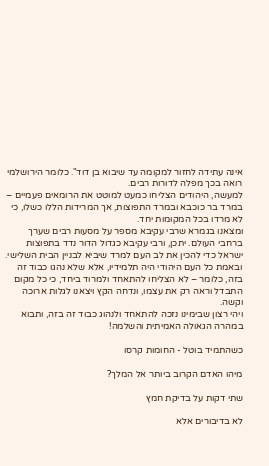אינה עתידה לחזור למקומה עד שיבוא בן דוד". כלומר הירושלמי רואה בכך מפלה לדורות רבים.
למעשה, היהודים הצליחו כמעט למוטט את הרומאים פעמיים – במרד בר כוכבא ובמרד התפוצות, אך המרידות הללו כשלו, כי לא מרדו בכל המקומות יחד.
ומצאנו בגמרא שרבי עקיבא מספר על מסעות רבים שערך ברחבי העולם. יתכן, ורבי עקיבא כגדול הדור נדד בתפוצות ישראל כדי להכין את לב העם למרד שיביא לבניין הבית השלישי. ובאמת כל העם היהודי היה תלמידיו, אלא שלא נהגו כבוד זה בזה, כלומר – לא הצליחו להתאחד ולמרוד ביחד, כי כל מקום התבדל וראה רק את עצמו, ונדחה הקץ ויצאנו לגלות ארוכה וקשה.
ויהי רצון שבימינו נזכה להתאחד ולנהוג כבוד זה בזה, ותבוא במהרה הגאולה האמיתית והשלמה!

כשהתמיד בוטל - החומות קרסו

מיהו האדם הקרוב ביותר אל המלך?

שתי דקות על בדיקת חמץ

לא בדיבורים אלא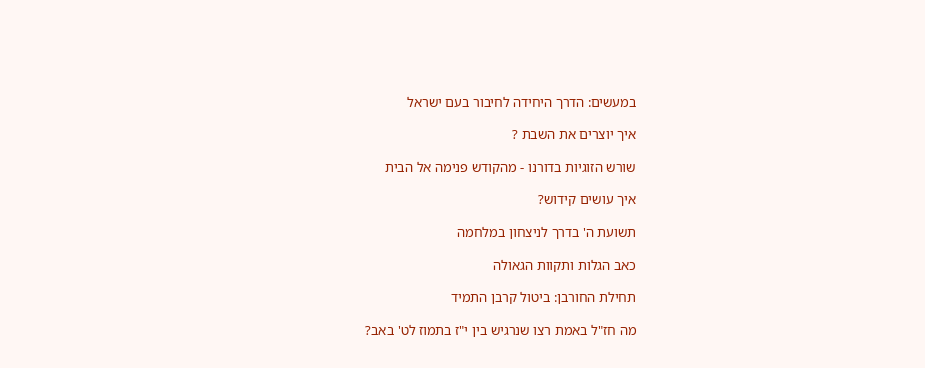במעשים: הדרך היחידה לחיבור בעם ישראל

איך יוצרים את השבת ?

שורש הזוגיות בדורנו - מהקודש פנימה אל הבית

איך עושים קידוש?

תשועת ה' בדרך לניצחון במלחמה

כאב הגלות ותקוות הגאולה

תחילת החורבן: ביטול קרבן התמיד

מה חז"ל באמת רצו שנרגיש בין י"ז בתמוז לט' באב?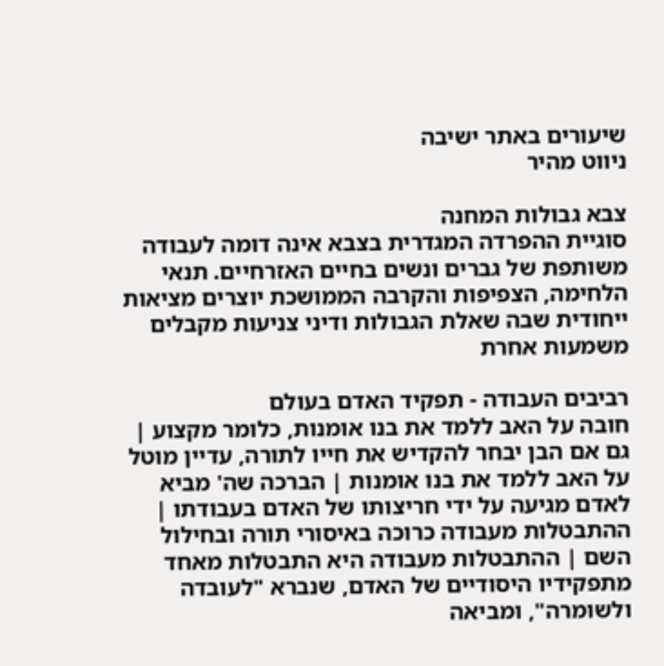שיעורים באתר ישיבה
ניווט מהיר

צבא גבולות המחנה
סוגיית ההפרדה המגדרית בצבא אינה דומה לעבודה משותפת של גברים ונשים בחיים האזרחיים. תנאי הלחימה, הצפיפות והקרבה הממושכת יוצרים מציאות ייחודית שבה שאלת הגבולות ודיני צניעות מקבלים משמעות אחרת

רביבים העבודה - תפקיד האדם בעולם
חובה על האב ללמד את בנו אומנות, כלומר מקצוע | גם אם הבן יבחר להקדיש את חייו לתורה, עדיין מוטל על האב ללמד את בנו אומנות | הברכה שה' מביא לאדם מגיעה על ידי חריצותו של האדם בעבודתו | ההתבטלות מעבודה כרוכה באיסורי תורה ובחילול השם | ההתבטלות מעבודה היא התבטלות מאחד מתפקידיו היסודיים של האדם, שנברא "לעובדה ולשומרה", ומביאה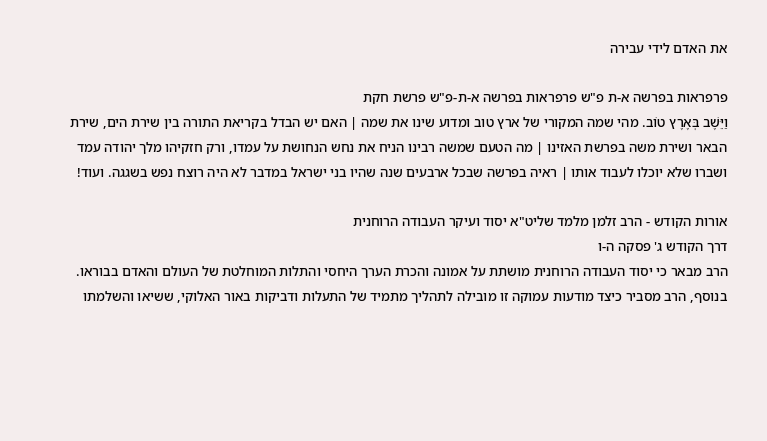את האדם לידי עבירה

פרפראות בפרשה א-ת פ"ש פרפראות בפרשה א-ת-פ"ש פרשת חקת
וַיֵּשֶׁב בְּאֶרֶץ טוֹב. מהי שמה המקורי של ארץ טוב ומדוע שינו את שמה | האם יש הבדל בקריאת התורה בין שירת הים, שירת הבאר ושירת משה בפרשת האזינו | מה הטעם שמשה רבינו הניח את נחש הנחושת על עמדו, ורק חזקיהו מלך יהודה עמד ושברו שלא יוכלו לעבוד אותו | ראיה בפרשה שבכל ארבעים שנה שהיו בני ישראל במדבר לא היה רוצח נפש בשגגה. ועוד!

אורות הקודש - הרב זלמן מלמד שליט"א יסוד ועיקר העבודה הרוחנית
דרך הקודש ג' פסקה ה-ו
הרב מבאר כי יסוד העבודה הרוחנית מושתת על אמונה והכרת הערך היחסי והתלות המוחלטת של העולם והאדם בבוראו. בנוסף, הרב מסביר כיצד מודעות עמוקה זו מובילה לתהליך מתמיד של התעלות ודביקות באור האלוקי, ששיאו והשלמתו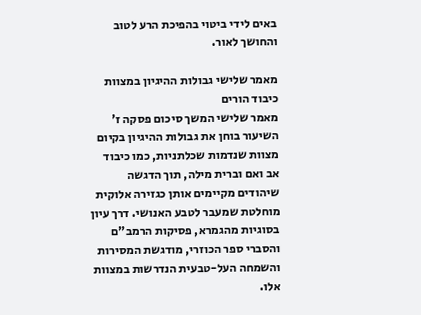באים לידי ביטוי בהפיכת הרע לטוב והחושך לאור.

מאמר שלישי גבולות ההיגיון במצוות כיבוד הורים
מאמר שלישי המשך סיכום פסקה ז'
השיעור בוחן את גבולות ההיגיון בקיום מצוות שנדמות שכלתניות, כמו כיבוד אב ואם וברית מילה, תוך הדגשה שיהודים מקיימים אותן כגזירה אלוקית מוחלטת שמעבר לטבע האנושי. דרך עיון בסוגיות מהגמרא, פסיקות הרמב"ם והסברי ספר הכוזרי, מודגשת המסירות והשמחה העל-טבעית הנדרשות במצוות אלו.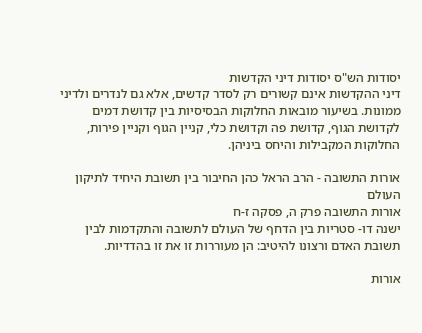יסודות הש"ס יסודות דיני הקדשות
דיני ההקדשות אינם קשורים רק לסדר קדשים, אלא גם לנדרים ולדיני ממונות. בשיעור מובאות החלוקות הבסיסיות בין קדושת דמים לקדושת הגוף, קדושת פה וקדושת כלי, קניין הגוף וקניין פירות, החלוקות המקבילות והיחס ביניהן.

אורות התשובה - הרב הראל כהן החיבור בין תשובת היחיד לתיקון העולם
אורות התשובה פרק ה, פסקה ז-ח
ישנה דו- סטריות בין הדחף של העולם לתשובה והתקדמות לבין תשובת האדם ורצונו להיטיב: הן מעוררות זו את זו בהדדיות.

אורות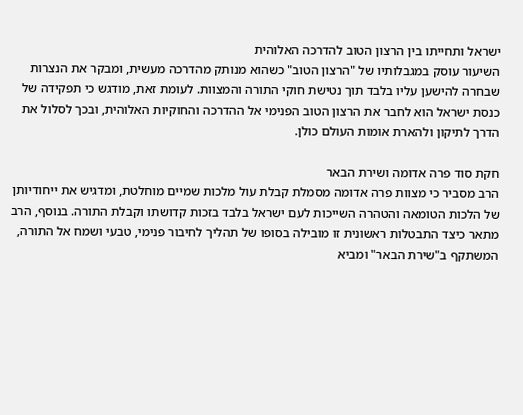ישראל ותחייתו בין הרצון הטוב להדרכה האלוהית
השיעור עוסק במגבלותיו של "הרצון הטוב" כשהוא מנותק מהדרכה מעשית, ומבקר את הנצרות שבחרה להישען עליו בלבד תוך נטישת חוקי התורה והמצוות. לעומת זאת, מודגש כי תפקידה של כנסת ישראל הוא לחבר את הרצון הטוב הפנימי אל ההדרכה והחוקיות האלוהית, ובכך לסלול את הדרך לתיקון ולהארת אומות העולם כולן.

חקת סוד פרה אדומה ושירת הבאר
הרב מסביר כי מצוות פרה אדומה מסמלת קבלת עול מלכות שמיים מוחלטת, ומדגיש את ייחודיותן של הלכות הטומאה והטהרה השייכות לעם ישראל בלבד בזכות קדושתו וקבלת התורה. בנוסף, הרב מתאר כיצד התבטלות ראשונית זו מובילה בסופו של תהליך לחיבור פנימי, טבעי ושמח אל התורה, המשתקף ב"שירת הבאר" ומביא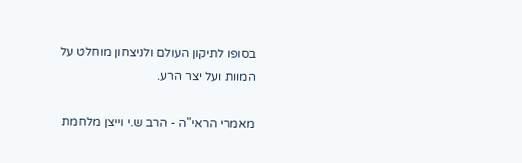בסופו לתיקון העולם ולניצחון מוחלט על המוות ועל יצר הרע.

מאמרי הראי"ה - הרב ש.י וייצן מלחמת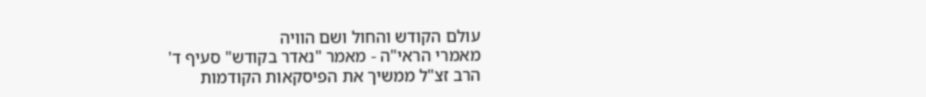עולם הקודש והחול ושם הוויה
מאמרי הראי"ה - מאמר "נאדר בקודש" סעיף ד'
הרב זצ"ל ממשיך את הפיסקאות הקודמות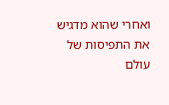ואחרי שהוא מדגיש את התפיסות של עולם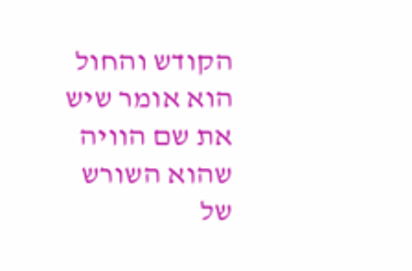הקודש והחול הוא אומר שיש את שם הוויה שהוא השורש של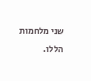שני מלחמות הללו.